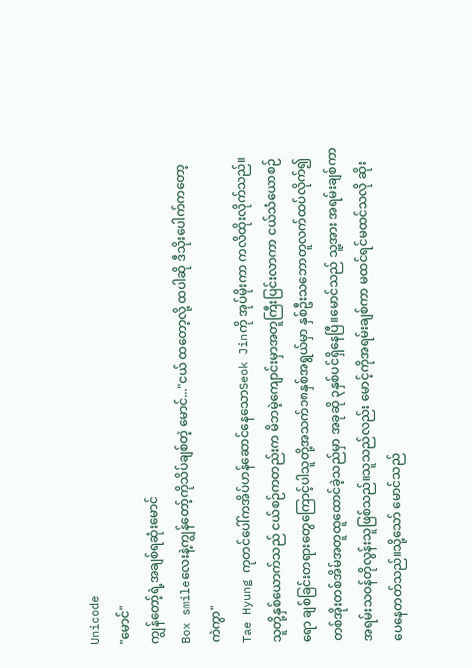Unicode
"မောင်"
ကျွန်တော့်ရဲ့အချစ်ရဆုံးမောင်
Box smileလေးနဲ့ကျွန်တော့်ကိုသိပ်ချစ်တဲ့ မောင်..."ငယ် ထတော့လို့ ထပါဆို ဒီသိုးပေါက်ကတော့ ကဲကွာ"
Tae Hyung ကုတင်ပေါ်ကအိပ်ဟန်ဆောင်နေသောSeok Jinကို အုပ်မိုးကာ ကလိထိုးလိုက်သည်။သူတို့နှစ်ယောက်သည် ငယ်စဉ်ကတည်းက မိဘမဲ့ကျောင်းမှာအတူကြီးပြင်းလာကာ ငယ်သံယောစဉ်ရော ချစ်ခြင်းတရားတွေကြောင့်ပါသူတို့အသက်၁၈နှစ်အရွယ်မှာ နှစ်ဦးသဘောတူလက်ထပ်လိုက်၍ တစ်အိုးတစ်အိမ်အတူထူထောင်ခဲ့သည်မှာ အခုဆို ၃နှစ်ပင်ရှိနေပြီ။မောင်သည် သူ့အား အရမ်းချစ်ကာ အရမ်းသဝန်တိုလွန်းသူဖြစ်သည်။သူသည်လည်း မောင့်ကိုအရမ်းချစ်ကာ မထင်ရင်မထင်သလို ဆိုးပေနေတတ်သည်။သို့သော် မောင်သည်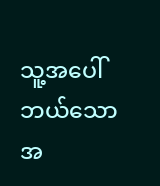သူ့အပေါ်ဘယ်သောအ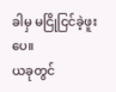ခါမှ မငြိုငြင်ခဲ့ဖူးပေ။
ယခုတွင်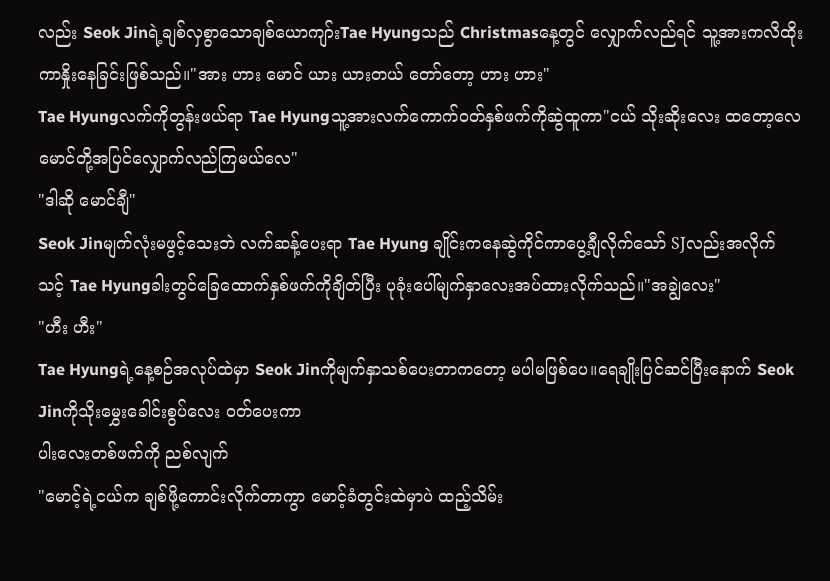လည်း Seok Jinရဲ့ချစ်လှစွာသောချစ်ယောကျာ်းTae Hyungသည် Christmasနေ့တွင် လျှောက်လည်ရင် သူ့အားကလိထိုးကာနှိုးနေခြင်းဖြစ်သည်။"အား ဟား မောင် ယား ယားတယ် တော်တော့ ဟား ဟား"
Tae Hyungလက်ကိုတွန်းဖယ်ရာ Tae Hyungသူ့အားလက်ကောက်ဝတ်နှစ်ဖက်ကိုဆွဲထူကာ"ငယ် သိုးဆိုးလေး ထတော့လေ မောင်တို့အပြင်လျှောက်လည်ကြမယ်လေ"
"ဒါဆို မောင်ချီ"
Seok Jinမျက်လုံးမဖွင့်သေးဘဲ လက်ဆန့်ပေးရာ Tae Hyung ချိုင်းကနေဆွဲကိုင်ကာပွေ့ချီလိုက်သော် SJလည်းအလိုက်သင့် Tae Hyungခါးတွင်ခြေထောက်နှစ်ဖက်ကိုချိတ်ပြီး ပုခုံးပေါ်မျက်နှာလေးအပ်ထားလိုက်သည်။"အချွဲလေး"
"ဟီး ဟီး"
Tae Hyungရဲ့နေ့စဉ်အလုပ်ထဲမှာ Seok Jinကိုမျက်နှာသစ်ပေးတာကတော့ မပါမဖြစ်ပေ။ရေချိုးပြင်ဆင်ပြီးနောက် Seok Jinကိုသိုးမွှေးခေါင်းစွပ်လေး ဝတ်ပေးကာ
ပါးလေးတစ်ဖက်ကို ညစ်လျက်
"မောင့်ရဲ့ငယ်က ချစ်ဖို့ကောင်းလိုက်တာကွာ မောင့်ခံတွင်းထဲမှာပဲ ထည့်သိမ်း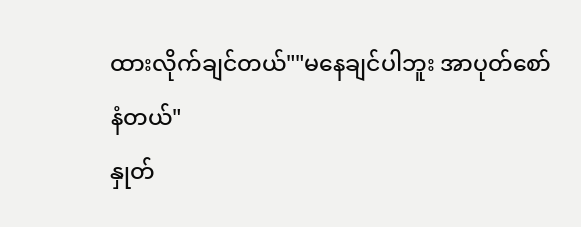ထားလိုက်ချင်တယ်""မနေချင်ပါဘူး အာပုတ်စော်နံတယ်"
နှုတ်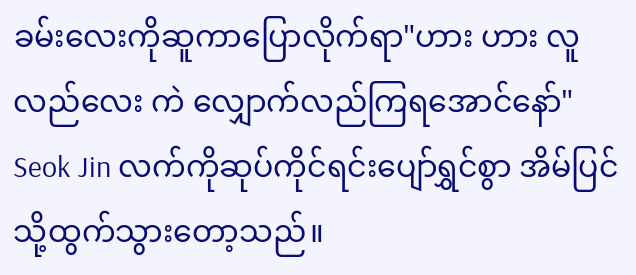ခမ်းလေးကိုဆူကာပြောလိုက်ရာ"ဟား ဟား လူလည်လေး ကဲ လျှောက်လည်ကြရအောင်နော်"
Seok Jin လက်ကိုဆုပ်ကိုင်ရင်းပျော်ရွှင်စွာ အိမ်ပြင်သို့ထွက်သွားတော့သည်။